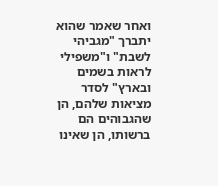ואחר שאמר שהוא יתברך "מגביהי לשבת" ו"משפילי לראות בשמים ובארץ" לסדר מציאות שלהם, הן שהגבוהים הם ברשותו, הן שאינו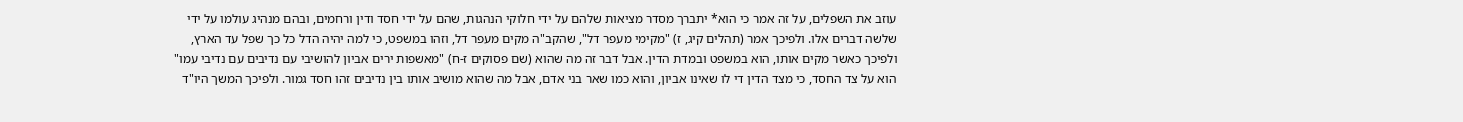עוזב את השפלים, על זה אמר כי הוא* יתברך מסדר מציאות שלהם על ידי חלוקי הנהגות, שהם על ידי חסד ודין ורחמים, ובהם מנהיג עולמו על ידי שלשה דברים אלו. ולפיכך אמר (תהלים קיג, ז) "מקימי מעפר דל", שהקב"ה מקים מעפר דל, וזהו במשפט, כי למה יהיה הדל כל כך שפל עד הארץ, ולפיכך כאשר מקים אותו, הוא במשפט ובמדת הדין. אבל דבר זה מה שהוא (שם פסוקים ז-ח) "מאשפות ירים אביון להושיבי עם נדיבים עם נדיבי עמו" הוא על צד החסד, כי מצד הדין די לו שאינו אביון, והוא כמו שאר בני אדם, אבל מה שהוא מושיב אותו בין נדיבים זהו חסד גמור. ולפיכך המשך היו"ד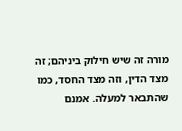מורה זה שיש חילוק ביניהם; זה מצד הדין, וזה מצד החסד, כמו שהתבאר למעלה. אמנם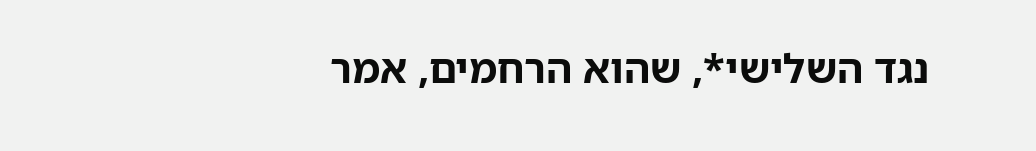נגד השלישי*, שהוא הרחמים, אמר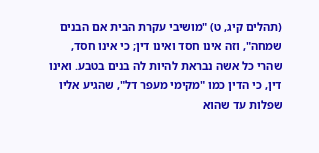(תהלים קיג, ט) "מושיבי עקרת הבית אם הבנים שמחה", וזה אינו חסד ואינו דין; כי אינו חסד, שהרי כל אשה נבראת להיות לה בנים בטבע. ואינו דין, כי הדין כמו "מקימי מעפר דל", שהגיע אליו שפלות עד שהוא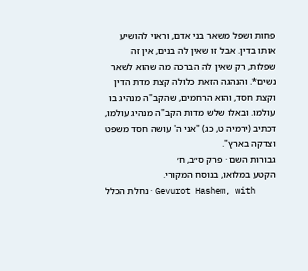פחות ושפל משאר בני אדם, וראוי להושיע אותו בדין. אבל זו שאין לה בנים, אין זה שפלות, רק שאין לה הברכה מה שהוא לשאר נשים*. והנהגה הזאת כלולה קצת מדת הדין וקצת חסד, והוא הרחמים, שהקב"ה מנהיג בו עולמו. ובאלו שלש מדות הקב"ה מנהיג עולמו, דכתיב (ירמיה ט, כג) "אני ה' עושה חסד משפט וצדקה בארץ".
גבורות השם · פרק ס״ב, ח׳
הקטע במלואו, בנוסח המקורי.
נחלת הכלל · Gevurot Hashem, with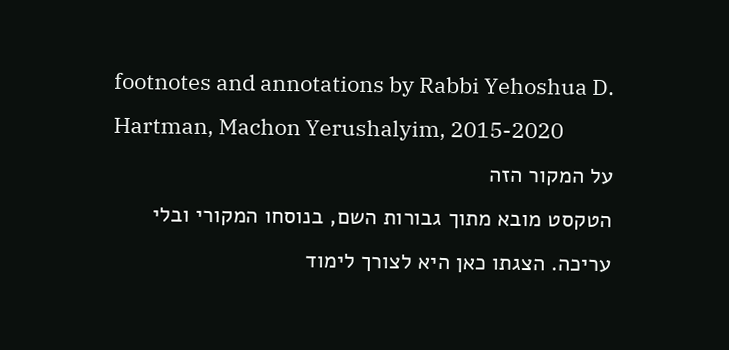footnotes and annotations by Rabbi Yehoshua D. Hartman, Machon Yerushalyim, 2015-2020
על המקור הזה
הטקסט מובא מתוך גבורות השם, בנוסחו המקורי ובלי עריכה. הצגתו כאן היא לצורך לימוד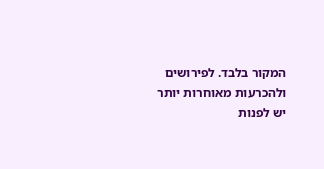המקור בלבד. לפירושים ולהכרעות מאוחרות יותר יש לפנות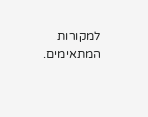למקורות המתאימים.